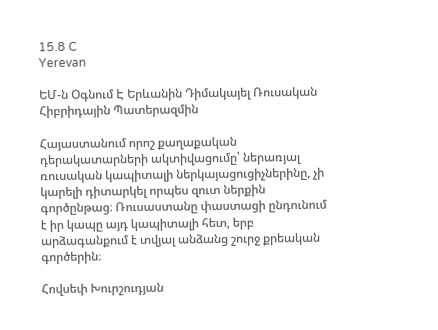15.8 C
Yerevan

ԵՄ‑ն Օգնում Է Երևանին Դիմակայել Ռուսական Հիբրիդային Պատերազմին

Հայաստանում որոշ քաղաքական դերակատարների ակտիվացումը՝ ներառյալ ռուսական կապիտալի ներկայացուցիչներինը, չի կարելի դիտարկել որպես զուտ ներքին գործընթաց։ Ռուսաստանը փաստացի ընդունում է իր կապը այդ կապիտալի հետ, երբ արձագանքում է տվյալ անձանց շուրջ քրեական գործերին։

Հովսեփ Խուրշուդյան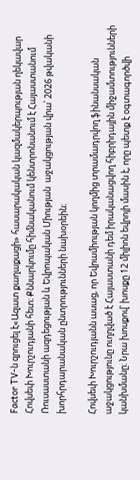Factor TV‑ն զրուցել է«Ազատ քաղաքացի» հասարակական կազմակերպության ղեկավար Հովսեփ Խուրշուդյանի հետ։ Քննարկումը հիմնականում կենտրոնանում է Հայաստանում Ռուսաստանի ազդեցության և Եվրոպական Միության  աջակցության վրա՝ 2026 թվականի խորհրդարանական ընտրությունների նախօրեին։

Հովսեփ Խուրշուդյանն ասաց, որ Եվրամիության կողմից տրամադրվող ֆինանսական աջակցությունը ուղղված է Հայաստանի դեմ իրականացվող հիբրիդային միջամտությունների կանխմանը։ Նրա խոսքով՝ խոսքը 12 միլիոն եվրոյի մասին է, որը պետք է օգտագործվի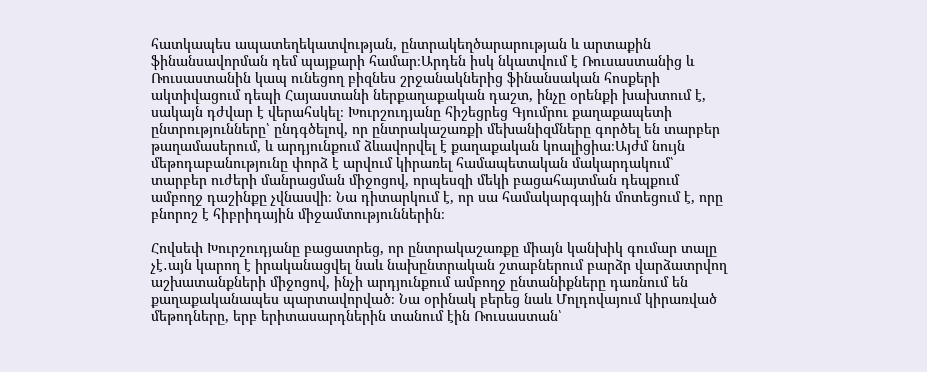հատկապես ապատեղեկատվության, ընտրակեղծարարության և արտաքին ֆինանսավորման դեմ պայքարի համար։Արդեն իսկ նկատվում է Ռուսաստանից և Ռուսաստանին կապ ունեցող բիզնես շրջանակներից ֆինանսական հոսքերի ակտիվացում դեպի Հայաստանի ներքաղաքական դաշտ, ինչը օրենքի խախտում է, սակայն դժվար է վերահսկել։ Խուրշուդյանը հիշեցրեց Գյումրու քաղաքապետի ընտրությունները՝ ընդգծելով, որ ընտրակաշառքի մեխանիզմները գործել են տարբեր թաղամասերում, և արդյունքում ձևավորվել է քաղաքական կոալիցիա։Այժմ նույն մեթոդաբանությունը փորձ է արվում կիրառել համապետական մակարդակում՝ տարբեր ուժերի մանրացման միջոցով, որպեսզի մեկի բացահայտման դեպքում ամբողջ դաշինքը չվնասվի։ Նա դիտարկում է, որ սա համակարգային մոտեցում է, որը բնորոշ է հիբրիդային միջամտություններին։

Հովսեփ Խուրշուդյանը բացատրեց, որ ընտրակաշառքը միայն կանխիկ գումար տալը չէ․այն կարող է իրականացվել նաև նախընտրական շտաբներում բարձր վարձատրվող աշխատանքների միջոցով, ինչի արդյունքում ամբողջ ընտանիքները դառնում են քաղաքականապես պարտավորված։ Նա օրինակ բերեց նաև Մոլդովայում կիրառված մեթոդները, երբ երիտասարդներին տանում էին Ռուսաստան՝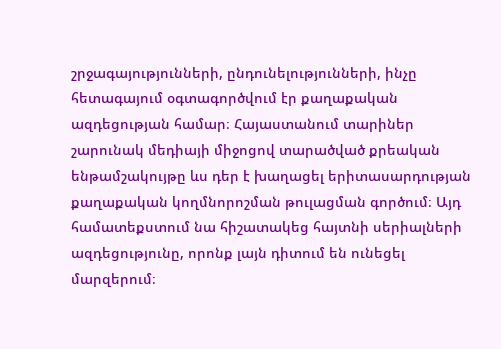շրջագայությունների, ընդունելությունների, ինչը հետագայում օգտագործվում էր քաղաքական ազդեցության համար։ Հայաստանում տարիներ շարունակ մեդիայի միջոցով տարածված քրեական ենթամշակույթը ևս դեր է խաղացել երիտասարդության քաղաքական կողմնորոշման թուլացման գործում։ Այդ համատեքստում նա հիշատակեց հայտնի սերիալների ազդեցությունը, որոնք լայն դիտում են ունեցել մարզերում։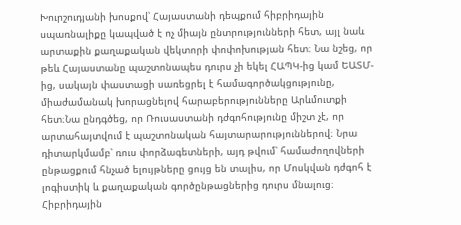Խուրշուդյանի խոսքով՝ Հայաստանի դեպքում հիբրիդային սպառնալիքը կապված է ոչ միայն ընտրությունների հետ, այլ նաև արտաքին քաղաքական վեկտորի փոփոխության հետ։ Նա նշեց, որ թեև Հայաստանը պաշտոնապես դուրս չի եկել ՀԱՊԿ-ից կամ ԵԱՏՄ-ից, սակայն փաստացի սառեցրել է համագործակցությունը, միաժամանակ խորացնելով հարաբերությունները Արևմուտքի հետ։Նա ընդգծեց, որ Ռուսաստանի դժգոհությունը միշտ չէ, որ արտահայտվում է պաշտոնական հայտարարություններով։ Նրա դիտարկմամբ՝ ռուս փորձագետների, այդ թվում՝ համաժողովների ընթացքում հնչած ելույթները ցույց են տալիս, որ Մոսկվան դժգոհ է լոգիստիկ և քաղաքական գործընթացներից դուրս մնալուց։ Հիբրիդային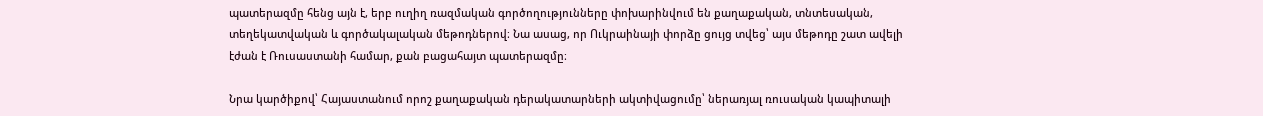պատերազմը հենց այն է, երբ ուղիղ ռազմական գործողությունները փոխարինվում են քաղաքական, տնտեսական, տեղեկատվական և գործակալական մեթոդներով։ Նա ասաց, որ Ուկրաինայի փորձը ցույց տվեց՝ այս մեթոդը շատ ավելի էժան է Ռուսաստանի համար, քան բացահայտ պատերազմը։

Նրա կարծիքով՝ Հայաստանում որոշ քաղաքական դերակատարների ակտիվացումը՝ ներառյալ ռուսական կապիտալի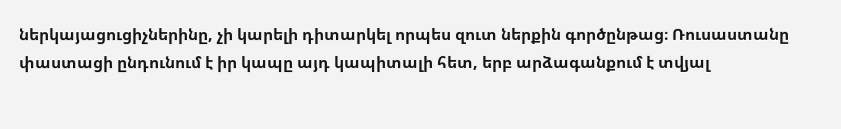ներկայացուցիչներինը, չի կարելի դիտարկել որպես զուտ ներքին գործընթաց։ Ռուսաստանը փաստացի ընդունում է իր կապը այդ կապիտալի հետ, երբ արձագանքում է տվյալ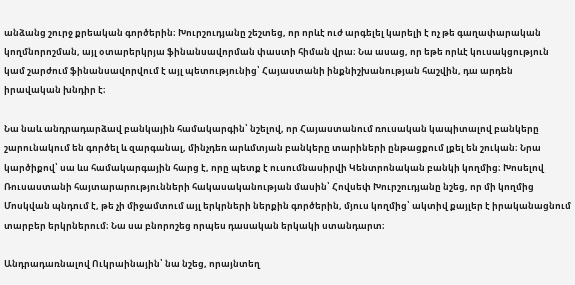անձանց շուրջ քրեական գործերին։ Խուրշուդյանը շեշտեց, որ որևէ ուժ արգելել կարելի է ոչ թե գաղափարական կողմնորոշման, այլ օտարերկրյա ֆինանսավորման փաստի հիման վրա։ Նա ասաց, որ եթե որևէ կուսակցություն կամ շարժում ֆինանսավորվում է այլ պետությունից՝ Հայաստանի ինքնիշխանության հաշվին, դա արդեն իրավական խնդիր է։

Նա նաև անդրադարձավ բանկային համակարգին՝ նշելով, որ Հայաստանում ռուսական կապիտալով բանկերը շարունակում են գործել և զարգանալ, մինչդեռ արևմտյան բանկերը տարիների ընթացքում լքել են շուկան։ Նրա կարծիքով՝ սա ևս համակարգային հարց է, որը պետք է ուսումնասիրվի Կենտրոնական բանկի կողմից։ Խոսելով Ռուսաստանի հայտարարությունների հակասականության մասին՝ Հովսեփ Խուրշուդյանը նշեց, որ մի կողմից Մոսկվան պնդում է, թե չի միջամտում այլ երկրների ներքին գործերին, մյուս կողմից՝ ակտիվ քայլեր է իրականացնում տարբեր երկրներում։ Նա սա բնորոշեց որպես դասական երկակի ստանդարտ։

Անդրադառնալով Ուկրաինային՝ նա նշեց, որայնտեղ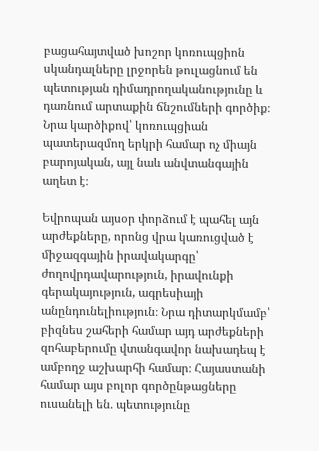բացահայտված խոշոր կոռուպցիոն սկանդալները լրջորեն թուլացնում են պետության դիմադրողականությունը և դառնում արտաքին ճնշումների գործիք։ Նրա կարծիքով՝ կոռուպցիան պատերազմող երկրի համար ոչ միայն բարոյական, այլ նաև անվտանգային աղետ է։

Եվրոպան այսօր փորձում է պահել այն արժեքները, որոնց վրա կառուցված է միջազգային իրավակարգը՝ ժողովրդավարություն, իրավունքի գերակայություն, ագրեսիայի անընդունելիություն։ Նրա դիտարկմամբ՝ բիզնես շահերի համար այդ արժեքների զոհաբերումը վտանգավոր նախադեպ է ամբողջ աշխարհի համար։ Հայաստանի համար այս բոլոր գործընթացները ուսանելի են․ պետությունը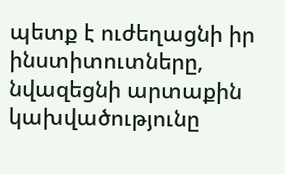պետք է ուժեղացնի իր ինստիտուտները, նվազեցնի արտաքին կախվածությունը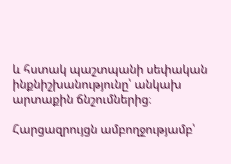և հստակ պաշտպանի սեփական ինքնիշխանությունը՝ անկախ արտաքին ճնշումներից։

Հարցազրույցն ամբողջությամբ՝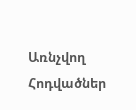Առնչվող Հոդվածներ